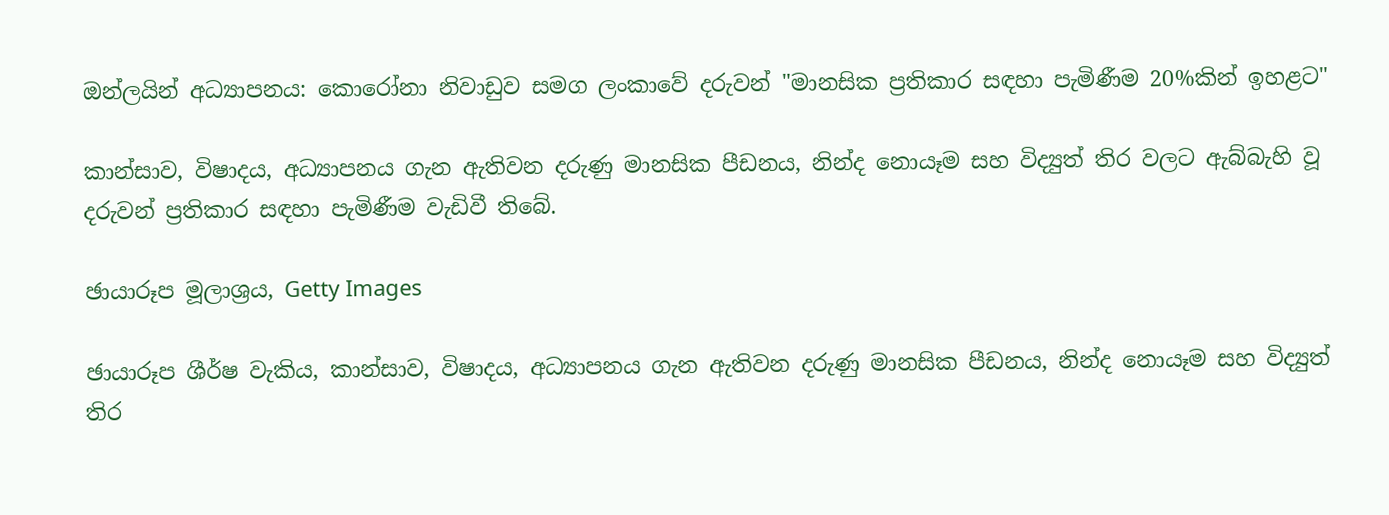ඔන්ලයින් අධ්‍යාපනය: කොරෝනා නිවාඩුව සමග ලංකාවේ දරුවන් "මානසික ප්‍රතිකාර සඳහා පැමිණීම 20%කින් ඉහළට"

කාන්සාව, විෂාදය, අධ්‍යාපනය ගැන ඇතිවන දරුණු මානසික පීඩනය, නින්ද නොයෑම සහ විද්‍යුත් තිර වලට ඇබ්බැහි වූ දරුවන් ප්‍රතිකාර සඳහා පැමිණීම වැඩිවී තිබේ.

ඡායාරූප මූලාශ්‍රය, Getty Images

ඡායාරූප ශීර්ෂ වැකිය, කාන්සාව, විෂාදය, අධ්‍යාපනය ගැන ඇතිවන දරුණු මානසික පීඩනය, නින්ද නොයෑම සහ විද්‍යුත් තිර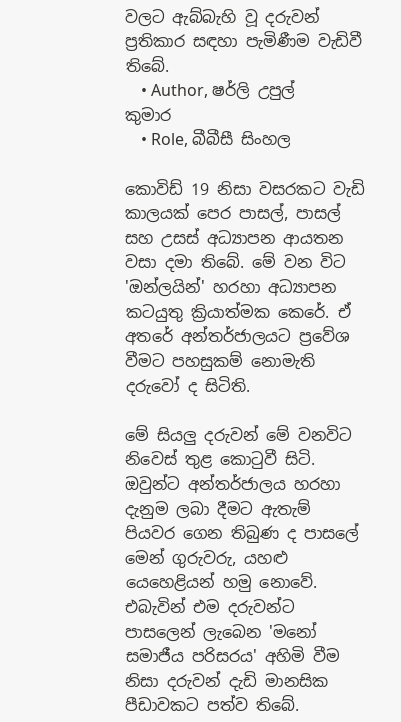වලට ඇබ්බැහි වූ දරුවන් ප්‍රතිකාර සඳහා පැමිණීම වැඩිවී තිබේ.
    • Author, ෂර්ලි උපුල් කුමාර
    • Role, බීබීසී සිංහල

කොවිඩ් 19 නිසා වසරකට වැඩි කාලයක් පෙර පාසල්, පාසල් සහ උසස් අධ්‍යාපන ආයතන වසා දමා තිබේ. මේ වන විට 'ඔන්ලයින්' හරහා අධ්‍යාපන කටයුතු ක්‍රියාත්මක කෙරේ. ඒ අතරේ අන්තර්ජාලයට ප්‍රවේශ වීමට පහසුකම් නොමැති දරුවෝ ද සිටිති.

මේ සියලු දරුවන් මේ වනවිට නිවෙස් තුළ කොටුවී සිටි. ඔවුන්ට අන්තර්ජාලය හරහා දැනුම ලබා දීමට ඇතැම් පියවර ගෙන තිබුණ ද පාසලේ මෙන් ගුරුවරු, යහළු යෙහෙළියන් හමු නොවේ. එබැවින් එම දරුවන්ට පාසලෙන් ලැබෙන 'මනෝ සමාජීය පරිසරය' අහිමි වීම නිසා දරුවන් දැඩි මානසික පීඩාවකට පත්ව තිබේ.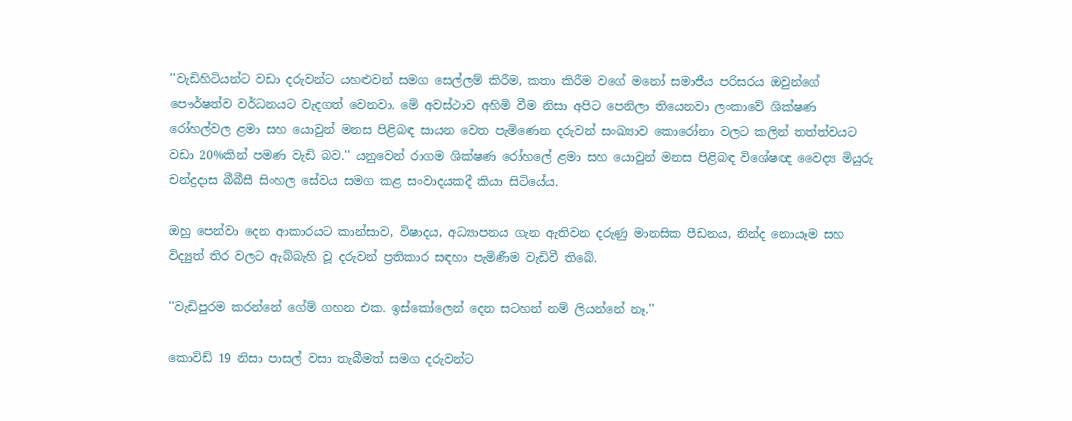''වැඩිහිටියන්ට වඩා දරුවන්ට යහළුවන් සමග සෙල්ලම් කිරීම, කතා කිරීම වගේ මනෝ සමාජීය පරිසරය ඔවුන්ගේ පෞර්ෂත්ව වර්ධනයට වැදගත් වෙනවා. මේ අවස්ථාව අහිමි වීම නිසා අපිට පෙනිලා තියෙනවා ලංකාවේ ශික්ෂණ රෝහල්වල ළමා සහ යොවුන් මනස පිළිබඳ සායන වෙත පැමිණෙන දරුවන් සංඛ්‍යාව කොරෝනා වලට කලින් තත්ත්වයට වඩා 20%කින් පමණ වැඩි බව.'' යනුවෙන් රාගම ශික්ෂණ රෝහලේ ළමා සහ යොවුන් මනස පිළිබඳ විශේෂඥ වෛද්‍ය මියුරු චන්ද්‍රදාස බීබීසී සිංහල සේවය සමග කළ සංවාදයකදී කියා සිටියේය.

ඔහු පෙන්වා දෙන ආකාරයට කාන්සාව, විෂාදය, අධ්‍යාපනය ගැන ඇතිවන දරුණු මානසික පීඩනය, නින්ද නොයෑම සහ විද්‍යුත් තිර වලට ඇබ්බැහි වූ දරුවන් ප්‍රතිකාර සඳහා පැමිණීම වැඩිවී තිබේ.

''වැඩිපුරම කරන්නේ ගේම් ගහන එක. ඉස්කෝලෙන් දෙන සටහන් නම් ලියන්නේ නෑ.''

කොවිඩ් 19 නිසා පාසල් වසා තැබීමත් සමග දරුවන්ට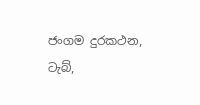ජංගම දුරකථන, ටැබ්,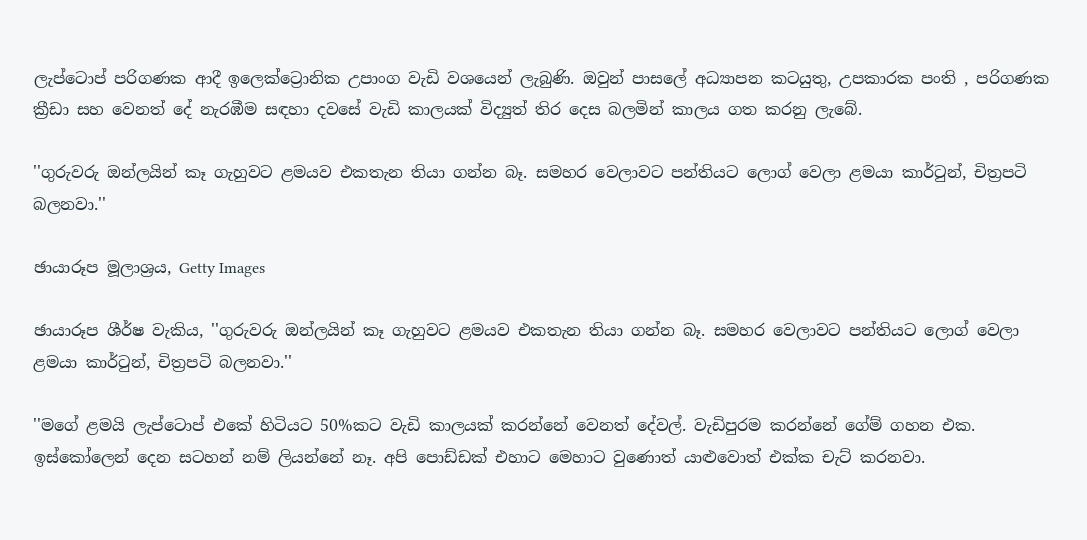ලැප්ටොප් පරිගණක ආදී ඉලෙක්ට්‍රොනික උපාංග වැඩි වශයෙන් ලැබුණි. ඔවුන් පාසලේ අධ්‍යාපන කටයුතු, උපකාරක පංති , පරිගණක ක්‍රීඩා සහ වෙනත් දේ නැරඹීම සඳහා දවසේ වැඩි කාලයක් විද්‍යුත් තිර දෙස බලමින් කාලය ගත කරනු ලැබේ.

''ගුරුවරු ඔන්ලයින් කෑ ගැහුවට ළමයව එකතැන තියා ගන්න බෑ. සමහර වෙලාවට පන්තියට ලොග් වෙලා ළමයා කාර්ටුන්, චිත්‍රපටි බලනවා.''

ඡායාරූප මූලාශ්‍රය, Getty Images

ඡායාරූප ශීර්ෂ වැකිය, ''ගුරුවරු ඔන්ලයින් කෑ ගැහුවට ළමයව එකතැන තියා ගන්න බෑ. සමහර වෙලාවට පන්තියට ලොග් වෙලා ළමයා කාර්ටුන්, චිත්‍රපටි බලනවා.''

''මගේ ළමයි ලැප්ටොප් එකේ හිටියට 50%කට වැඩි කාලයක් කරන්නේ වෙනත් දේවල්. වැඩිපුරම කරන්නේ ගේම් ගහන එක. ඉස්කෝලෙන් දෙන සටහන් නම් ලියන්නේ නෑ. අපි පොඩ්ඩක් එහාට මෙහාට වුණොත් යාළුවොත් එක්ක චැට් කරනවා.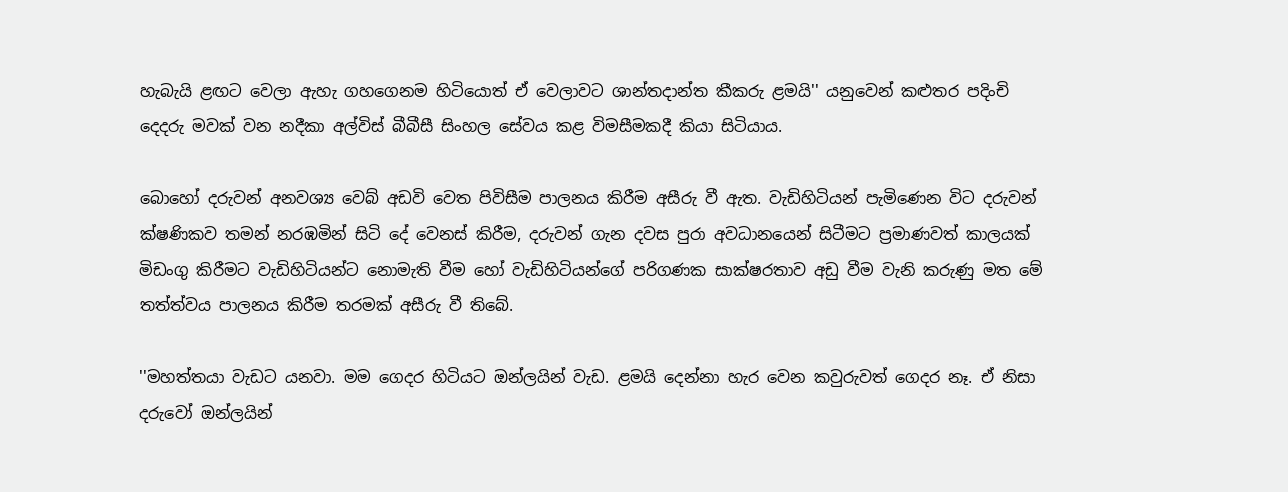හැබැයි ළඟට වෙලා ඇහැ ගහගෙනම හිටියොත් ඒ වෙලාවට ශාන්තදාන්ත කීකරු ළමයි'' යනුවෙන් කළුතර පදිංචි දෙදරු මවක් වන නදීකා අල්විස් බීබීසී සිංහල සේවය කළ විමසීමකදී කියා සිටියාය.

බොහෝ දරුවන් අනවශ්‍ය වෙබ් අඩවි වෙත පිවිසීම පාලනය කිරීම අසීරු වී ඇත. වැඩිහිටියන් පැමිණෙන විට දරුවන් ක්ෂණිකව තමන් නරඹමින් සිටි දේ වෙනස් කිරීම, දරුවන් ගැන දවස පුරා අවධානයෙන් සිටීමට ප්‍රමාණවත් කාලයක් මිඩංගු කිරීමට වැඩිහිටියන්ට නොමැති වීම හෝ වැඩිහිටියන්ගේ පරිගණක සාක්ෂරතාව අඩු වීම වැනි කරුණු මත මේ තත්ත්වය පාලනය කිරීම තරමක් අසීරු වී තිබේ.

''මහත්තයා වැඩට යනවා. මම ගෙදර හිටියට ඔන්ලයින් වැඩ. ළමයි දෙන්නා හැර වෙන කවුරුවත් ගෙදර නෑ. ඒ නිසා දරුවෝ ඔන්ලයින්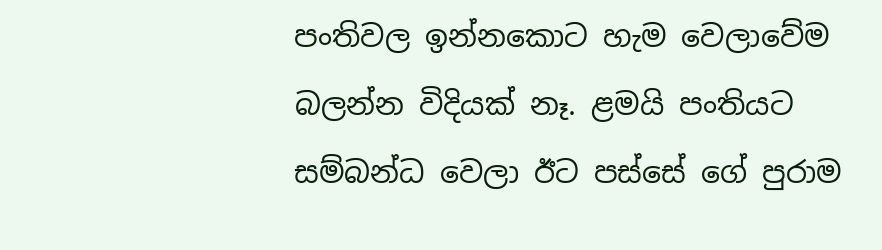පංතිවල ඉන්නකොට හැම වෙලාවේම බලන්න විදියක් නෑ. ළමයි පංතියට සම්බන්ධ වෙලා ඊට පස්සේ ගේ පුරාම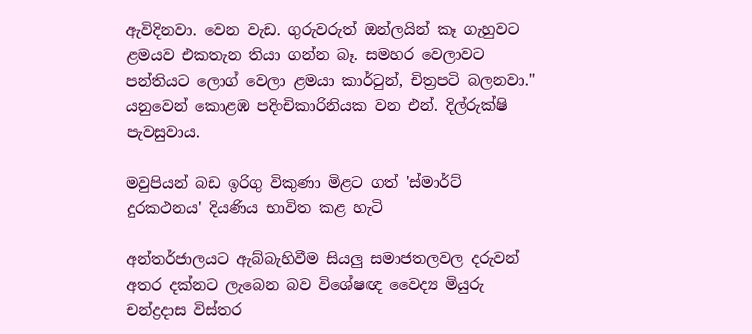ඇවිදිනවා. වෙන වැඩ. ගුරුවරුත් ඔන්ලයින් කෑ ගැහුවට ළමයව එකතැන තියා ගන්න බෑ. සමහර වෙලාවට පන්තියට ලොග් වෙලා ළමයා කාර්ටුන්, චිත්‍රපටි බලනවා.'' යනුවෙන් කොළඹ පදිංචිකාරිනියක වන එන්. දිල්රුක්ෂි පැවසුවාය.

මවුපියන් බඩ ඉරිගු විකුණා මිළට ගත් 'ස්මාර්ට් දුරකථනය' දියණිය භාවිත කළ හැටි

අන්තර්ජාලයට ඇබ්බැහිවීම සියලු සමාජතලවල දරුවන් අතර දක්නට ලැබෙන බව විශේෂඥ වෛද්‍ය මියුරු චන්ද්‍රදාස විස්තර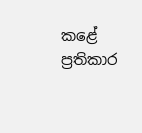කළේ ප්‍රතිකාර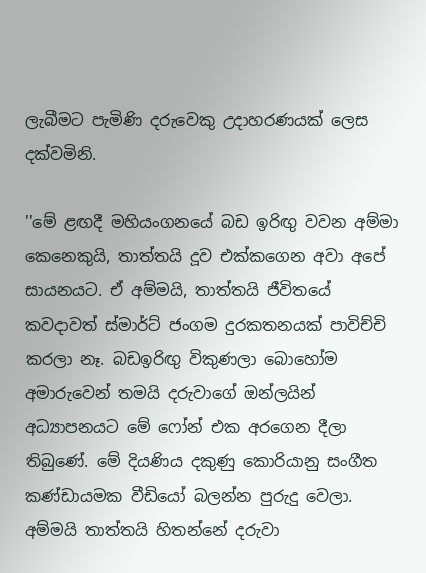ලැබීමට පැමිණි දරුවෙකු උදාහරණයක් ලෙස දක්වමිනි.

''මේ ළඟදී මහියංගනයේ බඩ ඉරිඟු වවන අම්මා කෙනෙකුයි, තාත්තයි දූව එක්කගෙන අවා අපේ සායනයට. ඒ අම්මයි, තාත්තයි ජීවිතයේ කවදාවත් ස්මාර්ට් ජංගම දුරකතනයක් පාවිච්චි කරලා නෑ. බඩඉරිඟු විකුණලා බොහෝම අමාරුවෙන් තමයි දරුවාගේ ඔන්ලයින් අධ්‍යාපනයට මේ ෆෝන් එක අරගෙන දීලා තිබුණේ. මේ දියණිය දකුණු කොරියානු සංගීත කණ්ඩායමක වීඩියෝ බලන්න පුරුදු වෙලා. අම්මයි තාත්තයි හිතන්නේ දරුවා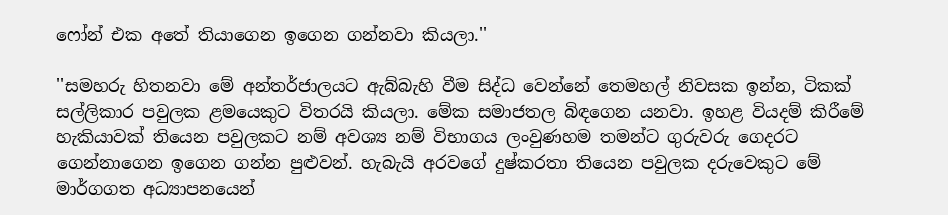ෆෝන් එක අතේ තියාගෙන ඉගෙන ගන්නවා කියලා.''

''සමහරු හිතනවා මේ අන්තර්ජාලයට ඇබ්බැහි වීම සිද්ධ වෙන්නේ තෙමහල් නිවසක ඉන්න, ටිකක් සල්ලිකාර පවුලක ළමයෙකුට විතරයි කියලා. මේක සමාජතල බිඳගෙන යනවා. ඉහළ වියදම් කිරීමේ හැකියාවක් තියෙන පවුලකට නම් අවශ්‍ය නම් විභාගය ලංවුණහම තමන්ට ගුරුවරු ගෙදරට ගෙන්නාගෙන ඉගෙන ගන්න පුළුවන්. හැබැයි අරවගේ දුෂ්කරතා තියෙන පවුලක දරුවෙකුට මේ මාර්ගගත අධ්‍යාපනයෙන්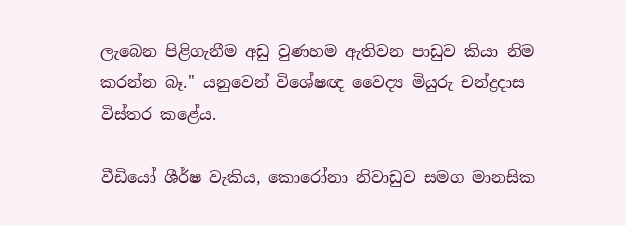ලැබෙන පිළිගැනීම අඩු වුණහම ඇතිවන පාඩුව කියා නිම කරන්න බෑ.'' යනුවෙන් විශේෂඥ වෛද්‍ය මියුරු චන්ද්‍රදාස විස්තර කළේය.

වීඩියෝ ශීර්ෂ වැකිය, කොරෝනා නිවාඩුව සමග මානසික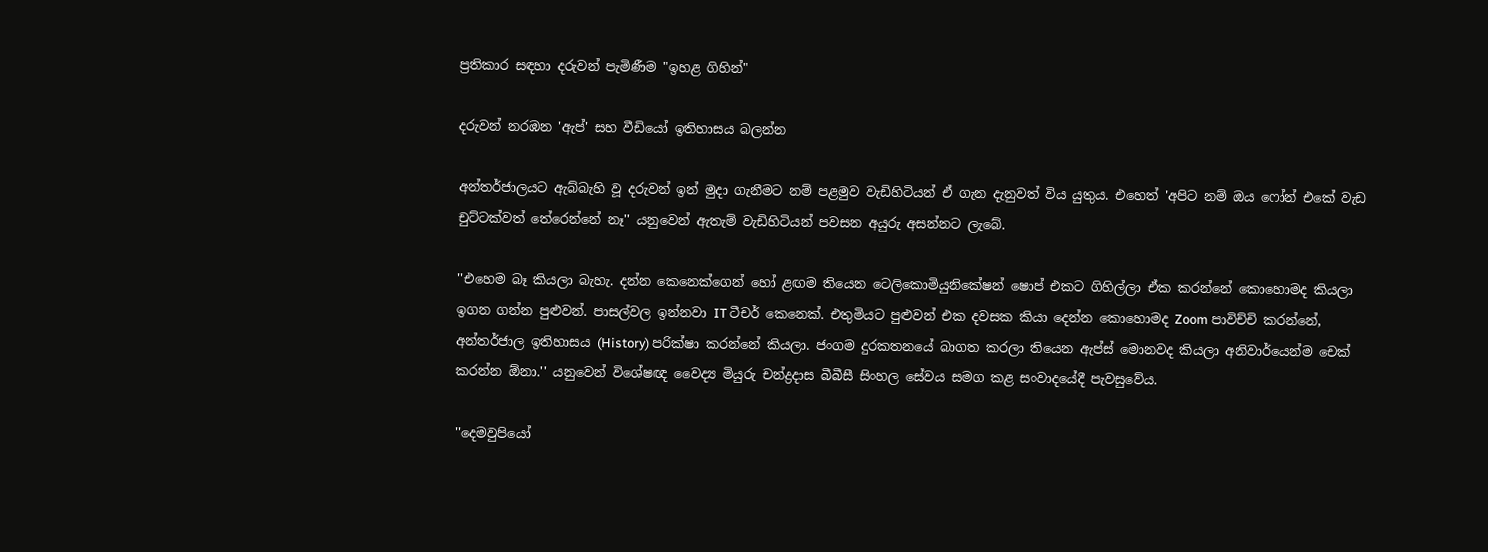ප්‍රතිකාර සඳහා දරුවන් පැමිණීම "ඉහළ ගිහින්"

දරුවන් නරඹන 'ඇප්' සහ වීඩියෝ ඉතිහාසය බලන්න

අන්තර්ජාලයට ඇබ්බැහි වූ දරුවන් ඉන් මුදා ගැනීමට නම් පළමුව වැඩිහිටියන් ඒ ගැන දැනුවත් විය යුතුය. එහෙත් 'අපිට නම් ඔය ෆෝන් එකේ වැඩ චුට්ටක්වත් තේරෙන්නේ නෑ'' යනුවෙන් ඇතැම් වැඩිහිටියන් පවසන අයුරු අසන්නට ලැබේ.

''එහෙම බෑ කියලා බැහැ. දන්න කෙනෙක්ගෙන් හෝ ළඟම තියෙන ටෙලිකොමියුනිකේෂන් ෂොප් එකට ගිහිල්ලා ඒක කරන්නේ කොහොමද කියලා ඉගන ගන්න පුළුවන්. පාසල්වල ඉන්නවා IT ටීචර් කෙනෙක්. එතුමියට පුළුවන් එක දවසක කියා දෙන්න කොහොමද Zoom පාවිච්චි කරන්නේ, අන්තර්ජාල ඉතිහාසය (History) පරික්ෂා කරන්නේ කියලා. ජංගම දුරකතනයේ බාගත කරලා තියෙන ඇප්ස් මොනවද කියලා අනිවාර්යෙන්ම චෙක් කරන්න ඕනා.'' යනුවෙන් විශේෂඥ වෛද්‍ය මියුරු චන්ද්‍රදාස බීබීසී සිංහල සේවය සමග කළ සංවාදයේදී පැවසුවේය.

''දෙමවුපියෝ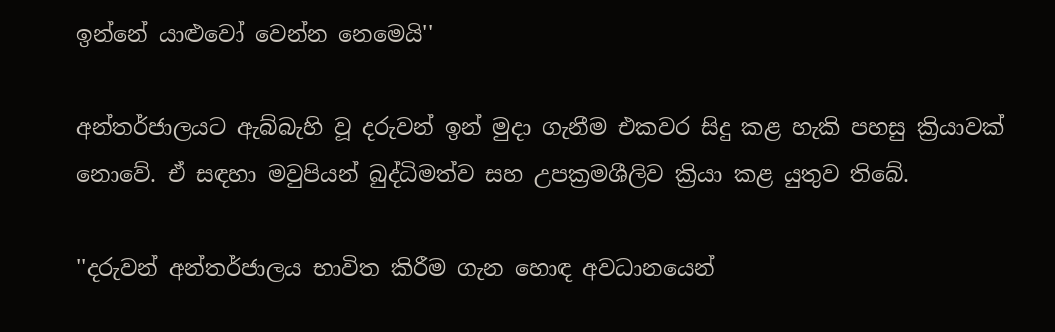ඉන්නේ යාළුවෝ වෙන්න නෙමෙයි''

අන්තර්ජාලයට ඇබ්බැහි වූ දරුවන් ඉන් මුදා ගැනීම එකවර සිදු කළ හැකි පහසු ක්‍රියාවක් නොවේ. ඒ සඳහා මවුපියන් බුද්ධිමත්ව සහ උපක්‍රමශීලිව ක්‍රියා කළ යුතුව තිබේ.

''දරුවන් අන්තර්ජාලය භාවිත කිරීම ගැන හොඳ අවධානයෙන්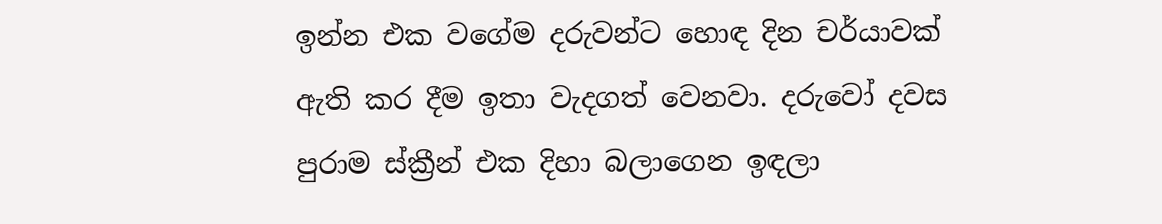ඉන්න එක වගේම දරුවන්ට හොඳ දින චර්යාවක් ඇති කර දීම ඉතා වැදගත් වෙනවා. දරුවෝ දවස පුරාම ස්ක්‍රීන් එක දිහා බලාගෙන ඉඳලා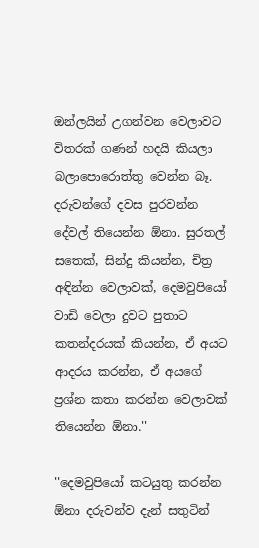ඔන්ලයින් උගන්වන වෙලාවට විතරක් ගණන් හදයි කියලා බලාපොරොත්තු වෙන්න බෑ. දරුවන්ගේ දවස පුරවන්න දේවල් තියෙන්න ඕනා. සුරතල් සතෙක්, සින්දු කියන්න, චිත්‍ර අඳින්න වෙලාවක්, දෙමවුපියෝ වාඩි වෙලා දුවට පුතාට කතන්දරයක් කියන්න, ඒ අයට ආදරය කරන්න, ඒ අයගේ ප්‍රශ්න කතා කරන්න වෙලාවක් තියෙන්න ඕනා.''

''දෙමවුපියෝ කටයුතු කරන්න ඕනා දරුවන්ව දැන් සතුටින්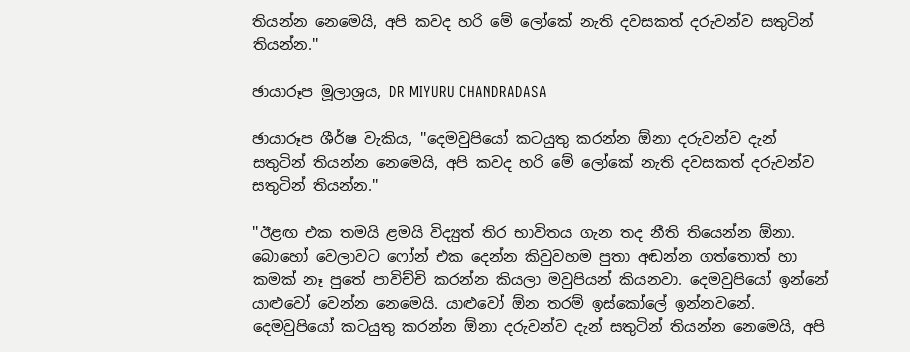තියන්න නෙමෙයි, අපි කවද හරි මේ ලෝකේ නැති දවසකත් දරුවන්ව සතුටින් තියන්න.''

ඡායාරූප මූලාශ්‍රය, DR MIYURU CHANDRADASA

ඡායාරූප ශීර්ෂ වැකිය, ''දෙමවුපියෝ කටයුතු කරන්න ඕනා දරුවන්ව දැන් සතුටින් තියන්න නෙමෙයි, අපි කවද හරි මේ ලෝකේ නැති දවසකත් දරුවන්ව සතුටින් තියන්න.''

''ඊළඟ එක තමයි ළමයි විද්‍යුත් තිර භාවිතය ගැන තද නීති තියෙන්න ඕනා. බොහෝ වෙලාවට ෆෝන් එක දෙන්න කිවුවහම පුතා අඬන්න ගත්තොත් හා කමක් නෑ පුතේ පාවිච්චි කරන්න කියලා මවුපියන් කියනවා. දෙමවුපියෝ ඉන්නේ යාළුවෝ වෙන්න නෙමෙයි. යාළුවෝ ඕන තරම් ඉස්කෝලේ ඉන්නවනේ. දෙමවුපියෝ කටයුතු කරන්න ඕනා දරුවන්ව දැන් සතුටින් තියන්න නෙමෙයි, අපි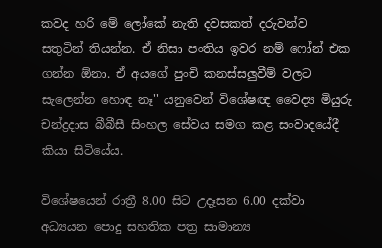කවද හරි මේ ලෝකේ නැති දවසකත් දරුවන්ව සතුටින් තියන්න. ඒ නිසා පංතිය ඉවර නම් ෆෝන් එක ගන්න ඕනා. ඒ අයගේ පුංචි කනස්සලුවීම් වලට සැලෙන්න හොඳ නෑ'' යනුවෙන් විශේෂඥ වෛද්‍ය මියුරු චන්ද්‍රදාස බීබීසී සිංහල සේවය සමග කළ සංවාදයේදී කියා සිටියේය.

විශේෂයෙන් රාත්‍රී 8.00 සිට උදෑසන 6.00 දක්වා අධ්‍යයන පොදු සහතික පත්‍ර සාමාන්‍ය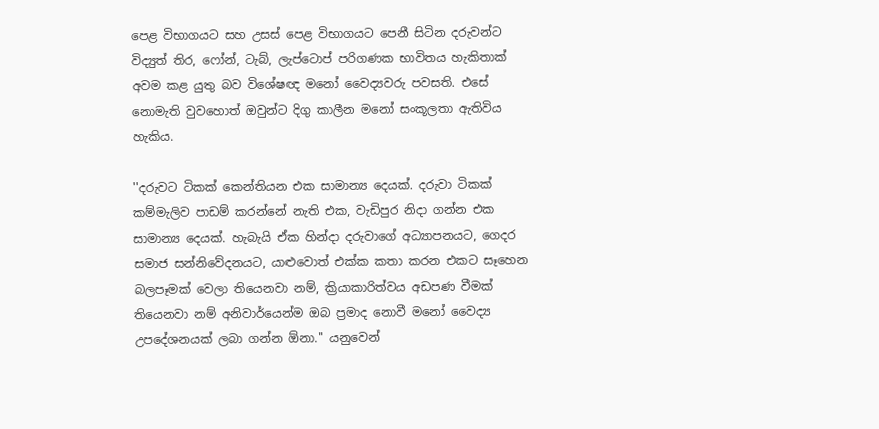පෙළ විභාගයට සහ උසස් පෙළ විභාගයට පෙනී සිටින දරුවන්ට විද්‍යුත් තිර, ෆෝන්, ටැබ්, ලැප්ටොප් පරිගණක භාවිතය හැකිතාක් අවම කළ යුතු බව විශේෂඥ මනෝ වෛද්‍යවරු පවසති. එසේ නොමැති වුවහොත් ඔවුන්ට දිගු කාලීන මනෝ සංකූලතා ඇතිවිය හැකිය.

''දරුවට ටිකක් කෙන්තියන එක සාමාන්‍ය දෙයක්. දරුවා ටිකක් කම්මැලිව පාඩම් කරන්නේ නැති එක, වැඩිපුර නිදා ගන්න එක සාමාන්‍ය දෙයක්. හැබැයි ඒක හින්දා දරුවාගේ අධ්‍යාපනයට, ගෙදර සමාජ සන්නිවේදනයට, යාළුවොත් එක්ක කතා කරන එකට සෑහෙන බලපෑමක් වෙලා තියෙනවා නම්, ක්‍රියාකාරිත්වය අඩපණ වීමක් තියෙනවා නම් අනිවාර්යෙන්ම ඔබ ප්‍රමාද නොවී මනෝ වෛද්‍ය උපදේශනයක් ලබා ගන්න ඕනා.'' යනුවෙන්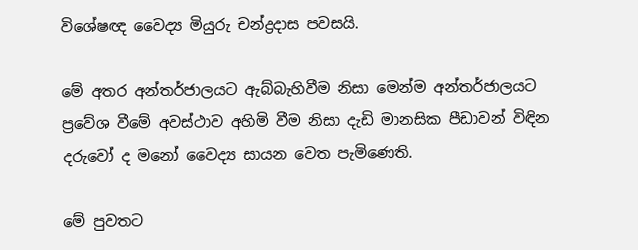විශේෂඥ වෛද්‍ය මියුරු චන්ද්‍රදාස පවසයි.

මේ අතර අන්තර්ජාලයට ඇබ්බැහිවීම නිසා මෙන්ම අන්තර්ජාලයට ප්‍රවේශ වීමේ අවස්ථාව අහිමි වීම නිසා දැඩි මානසික පීඩාවන් විඳින දරුවෝ ද මනෝ වෛද්‍ය සායන වෙත පැමිණෙති.

මේ පුවතට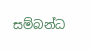සම්බන්ධ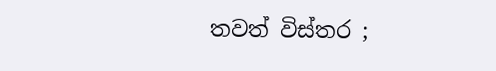තවත් විස්තර ;